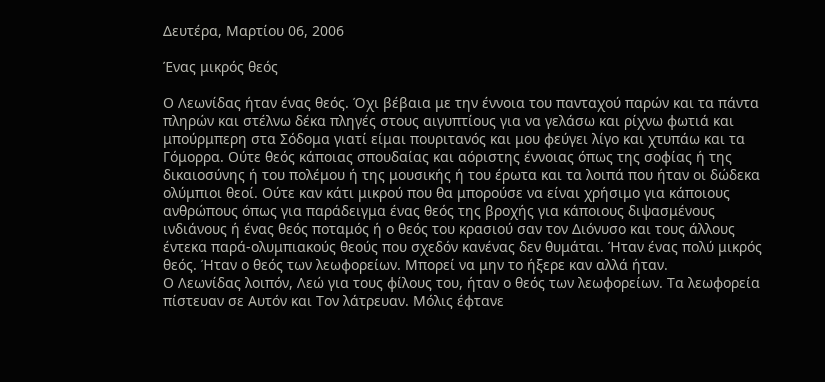Δευτέρα, Μαρτίου 06, 2006

Ένας μικρός θεός

Ο Λεωνίδας ήταν ένας θεός. Όχι βέβαια με την έννοια του πανταχού παρών και τα πάντα πληρών και στέλνω δέκα πληγές στους αιγυπτίους για να γελάσω και ρίχνω φωτιά και μπούρμπερη στα Σόδομα γιατί είμαι πουριτανός και μου φεύγει λίγο και χτυπάω και τα Γόμορρα. Ούτε θεός κάποιας σπουδαίας και αόριστης έννοιας όπως της σοφίας ή της δικαιοσύνης ή του πολέμου ή της μουσικής ή του έρωτα και τα λοιπά που ήταν οι δώδεκα ολύμπιοι θεοί. Ούτε καν κάτι μικρού που θα μπορούσε να είναι χρήσιμο για κάποιους ανθρώπους όπως για παράδειγμα ένας θεός της βροχής για κάποιους διψασμένους ινδιάνους ή ένας θεός ποταμός ή ο θεός του κρασιού σαν τον Διόνυσο και τους άλλους έντεκα παρά-ολυμπιακούς θεούς που σχεδόν κανένας δεν θυμάται. Ήταν ένας πολύ μικρός θεός. Ήταν ο θεός των λεωφορείων. Μπορεί να μην το ήξερε καν αλλά ήταν.
Ο Λεωνίδας λοιπόν, Λεώ για τους φίλους του, ήταν ο θεός των λεωφορείων. Τα λεωφορεία πίστευαν σε Αυτόν και Τον λάτρευαν. Μόλις έφτανε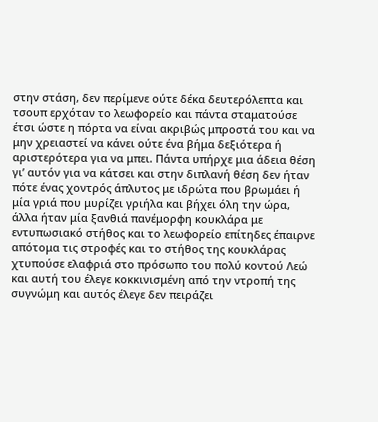στην στάση, δεν περίμενε ούτε δέκα δευτερόλεπτα και τσουπ ερχόταν το λεωφορείο και πάντα σταματούσε έτσι ώστε η πόρτα να είναι ακριβώς μπροστά του και να μην χρειαστεί να κάνει ούτε ένα βήμα δεξιότερα ή αριστερότερα για να μπει. Πάντα υπήρχε μια άδεια θέση γι’ αυτόν για να κάτσει και στην διπλανή θέση δεν ήταν πότε ένας χοντρός άπλυτος με ιδρώτα που βρωμάει ή μία γριά που μυρίζει γριήλα και βήχει όλη την ώρα, άλλα ήταν μία ξανθιά πανέμορφη κουκλάρα με εντυπωσιακό στήθος και το λεωφορείο επίτηδες έπαιρνε απότομα τις στροφές και το στήθος της κουκλάρας χτυπούσε ελαφριά στο πρόσωπο του πολύ κοντού Λεώ και αυτή του έλεγε κοκκινισμένη από την ντροπή της συγνώμη και αυτός έλεγε δεν πειράζει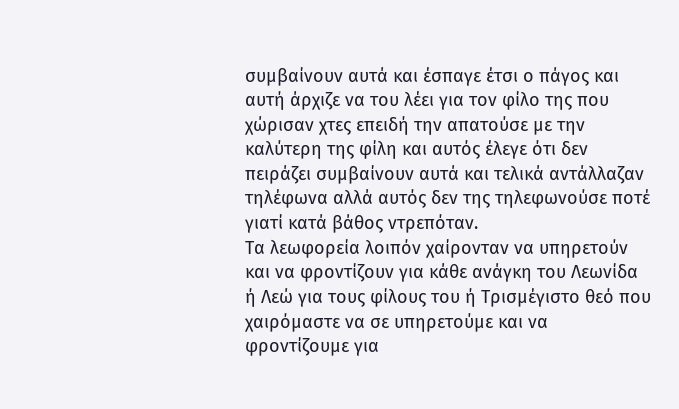συμβαίνουν αυτά και έσπαγε έτσι ο πάγος και αυτή άρχιζε να του λέει για τον φίλο της που χώρισαν χτες επειδή την απατούσε με την καλύτερη της φίλη και αυτός έλεγε ότι δεν πειράζει συμβαίνουν αυτά και τελικά αντάλλαζαν τηλέφωνα αλλά αυτός δεν της τηλεφωνούσε ποτέ γιατί κατά βάθος ντρεπόταν.
Τα λεωφορεία λοιπόν χαίρονταν να υπηρετούν και να φροντίζουν για κάθε ανάγκη του Λεωνίδα ή Λεώ για τους φίλους του ή Τρισμέγιστο θεό που χαιρόμαστε να σε υπηρετούμε και να φροντίζουμε για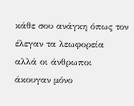κάθε σου ανάγκη όπως τον έλεγαν τα λεωφορεία αλλά οι άνθρωποι άκουγαν μόνο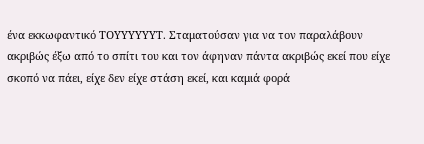ένα εκκωφαντικό ΤΟΥΥΥΥΥΥΤ. Σταματούσαν για να τον παραλάβουν ακριβώς έξω από το σπίτι του και τον άφηναν πάντα ακριβώς εκεί που είχε σκοπό να πάει, είχε δεν είχε στάση εκεί, και καμιά φορά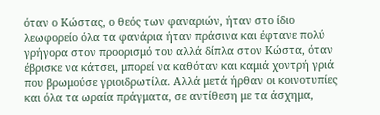όταν ο Κώστας, ο θεός των φαναριών, ήταν στο ίδιο λεωφορείο όλα τα φανάρια ήταν πράσινα και έφτανε πολύ γρήγορα στον προορισμό του αλλά δίπλα στον Κώστα, όταν έβρισκε να κάτσει, μπορεί να καθόταν και καμιά χοντρή γριά που βρωμούσε γριοιδρωτίλα. Αλλά μετά ήρθαν οι κοινοτυπίες και όλα τα ωραία πράγματα, σε αντίθεση με τα άσχημα,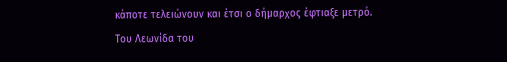κάποτε τελειώνουν και έτσι ο δήμαρχος έφτιαξε μετρό.
Του Λεωνίδα του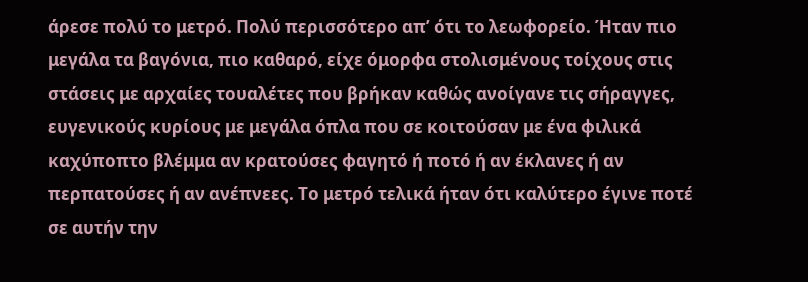άρεσε πολύ το μετρό. Πολύ περισσότερο απ’ ότι το λεωφορείο. Ήταν πιο μεγάλα τα βαγόνια, πιο καθαρό, είχε όμορφα στολισμένους τοίχους στις στάσεις με αρχαίες τουαλέτες που βρήκαν καθώς ανοίγανε τις σήραγγες, ευγενικούς κυρίους με μεγάλα όπλα που σε κοιτούσαν με ένα φιλικά καχύποπτο βλέμμα αν κρατούσες φαγητό ή ποτό ή αν έκλανες ή αν περπατούσες ή αν ανέπνεες. Το μετρό τελικά ήταν ότι καλύτερο έγινε ποτέ σε αυτήν την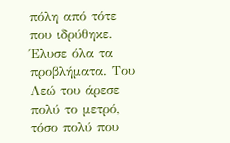πόλη από τότε που ιδρύθηκε. Έλυσε όλα τα προβλήματα. Του Λεώ του άρεσε πολύ το μετρό, τόσο πολύ που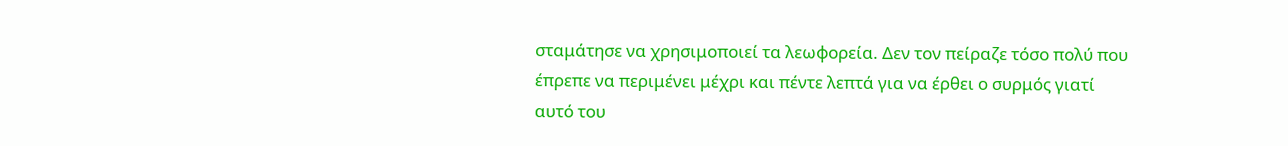σταμάτησε να χρησιμοποιεί τα λεωφορεία. Δεν τον πείραζε τόσο πολύ που έπρεπε να περιμένει μέχρι και πέντε λεπτά για να έρθει ο συρμός γιατί αυτό του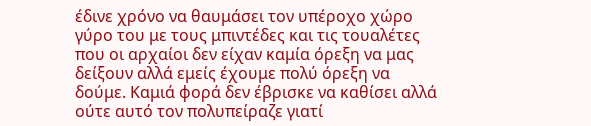έδινε χρόνο να θαυμάσει τον υπέροχο χώρο γύρο του με τους μπιντέδες και τις τουαλέτες που οι αρχαίοι δεν είχαν καμία όρεξη να μας δείξουν αλλά εμείς έχουμε πολύ όρεξη να δούμε. Καμιά φορά δεν έβρισκε να καθίσει αλλά ούτε αυτό τον πολυπείραζε γιατί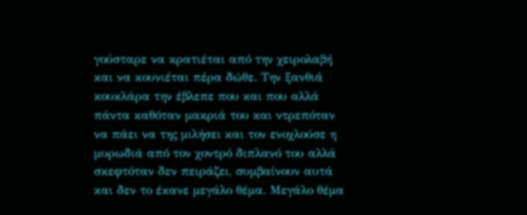γούσταρε να κρατιέται από την χειρολαβή και να κουνιέται πέρα δώθε. Την ξανθιά κουκλάρα την έβλεπε που και που αλλά πάντα καθόταν μακριά του και ντρεπόταν να πάει να της μιλήσει και τον ενοχλούσε η μυρωδιά από τον χοντρό διπλανό του αλλά σκεφτόταν δεν πειράζει, συμβαίνουν αυτά και δεν το έκανε μεγάλο θέμα. Μεγάλο θέμα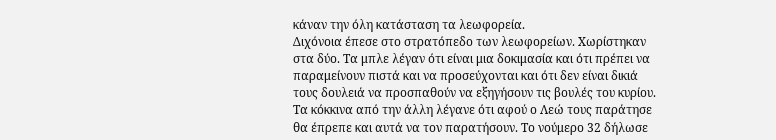κάναν την όλη κατάσταση τα λεωφορεία.
Διχόνοια έπεσε στο στρατόπεδο των λεωφορείων. Χωρίστηκαν στα δύο. Τα μπλε λέγαν ότι είναι μια δοκιμασία και ότι πρέπει να παραμείνουν πιστά και να προσεύχονται και ότι δεν είναι δικιά τους δουλειά να προσπαθούν να εξηγήσουν τις βουλές του κυρίου. Τα κόκκινα από την άλλη λέγανε ότι αφού ο Λεώ τους παράτησε θα έπρεπε και αυτά να τον παρατήσουν. Το νούμερο 32 δήλωσε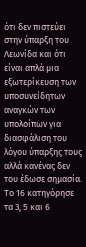ότι δεν πιστεύει στην ύπαρξη του Λεωνίδα και ότι είναι απλά μια εξωτερίκευση των υποσυνείδητων αναγκών των υπολοίπων για διασφάλιση του λόγου ύπαρξης τους αλλά κανένας δεν του έδωσε σημασία. Το 16 κατηγόρησε τα 3, 5 και 6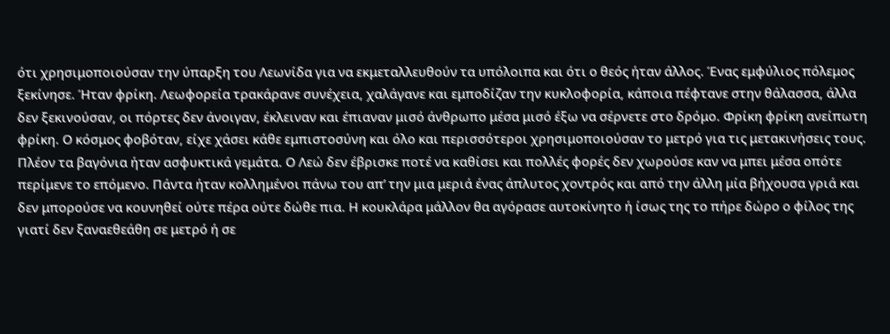ότι χρησιμοποιούσαν την ύπαρξη του Λεωνίδα για να εκμεταλλευθούν τα υπόλοιπα και ότι ο θεός ήταν άλλος. Ένας εμφύλιος πόλεμος ξεκίνησε. Ήταν φρίκη. Λεωφορεία τρακάρανε συνέχεια, χαλάγανε και εμποδίζαν την κυκλοφορία, κάποια πέφτανε στην θάλασσα, άλλα δεν ξεκινούσαν, οι πόρτες δεν άνοιγαν, έκλειναν και έπιαναν μισό άνθρωπο μέσα μισό έξω να σέρνετε στο δρόμο. Φρίκη φρίκη ανείπωτη φρίκη. Ο κόσμος φοβόταν, είχε χάσει κάθε εμπιστοσύνη και όλο και περισσότεροι χρησιμοποιούσαν το μετρό για τις μετακινήσεις τους.
Πλέον τα βαγόνια ήταν ασφυκτικά γεμάτα. Ο Λεώ δεν έβρισκε ποτέ να καθίσει και πολλές φορές δεν χωρούσε καν να μπει μέσα οπότε περίμενε το επόμενο. Πάντα ήταν κολλημένοι πάνω του απ’ την μια μεριά ένας άπλυτος χοντρός και από την άλλη μία βήχουσα γριά και δεν μπορούσε να κουνηθεί ούτε πέρα ούτε δώθε πια. Η κουκλάρα μάλλον θα αγόρασε αυτοκίνητο ή ίσως της το πήρε δώρο ο φίλος της γιατί δεν ξαναεθεάθη σε μετρό ή σε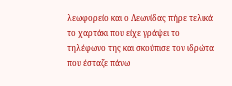λεωφορείο και ο Λεωνίδας πήρε τελικά το χαρτάκι που είχε γράψει το τηλέφωνο της και σκούπισε τον ιδρώτα που έσταζε πάνω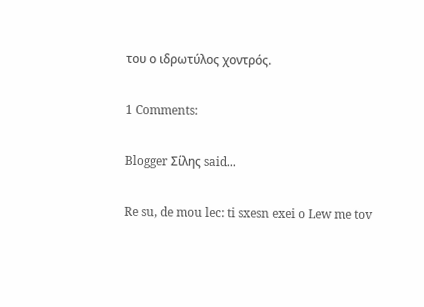του ο ιδρωτύλος χοντρός.

1 Comments:

Blogger Σίλης said...

Re su, de mou lec: ti sxesn exei o Lew me tov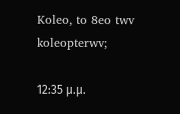Koleo, to 8eo twv koleopterwv;

12:35 μ.μ.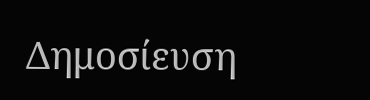Δημοσίευση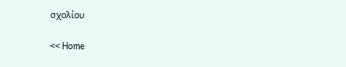σχολίου

<< Home